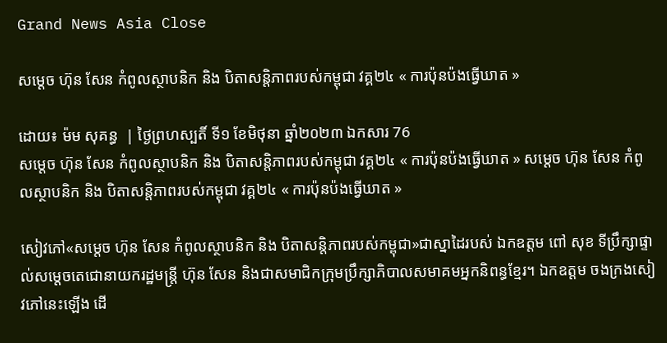Grand News Asia Close

សម្ដេច ហ៊ុន សែន កំពូលស្ថាបនិក និង បិតាសន្តិភាពរបស់កម្ពុជា វគ្គ២៤ « ការប៉ុនប៉ងធ្វើឃាត »

ដោយ៖ ម៉ម សុគន្ធ  | ថ្ងៃព្រហស្បតិ៍ ទី១ ខែមិថុនា ឆ្នាំ២០២៣ ឯកសារ 76
សម្ដេច ហ៊ុន សែន កំពូលស្ថាបនិក និង បិតាសន្តិភាពរបស់កម្ពុជា វគ្គ២៤ « ការប៉ុនប៉ងធ្វើឃាត » សម្ដេច ហ៊ុន សែន កំពូលស្ថាបនិក និង បិតាសន្តិភាពរបស់កម្ពុជា វគ្គ២៤ « ការប៉ុនប៉ងធ្វើឃាត »

សៀវភៅ«សម្ដេច ហ៊ុន សែន កំពូលស្ថាបនិក និង បិតាសន្តិភាពរបស់កម្ពុជា»ជាស្នាដៃរបស់ ឯកឧត្តម ពៅ សុខ ទីប្រឹក្សាផ្ទាល់សម្តេចតេជោនាយករដ្ឋមន្រ្តី ហ៊ុន សែន និងជាសមាជិកក្រុមប្រឹក្សាភិបាលសមាគមអ្នកនិពន្ធខ្មែរ។ ឯកឧត្តម ចងក្រងសៀវភៅនេះឡើង ដើ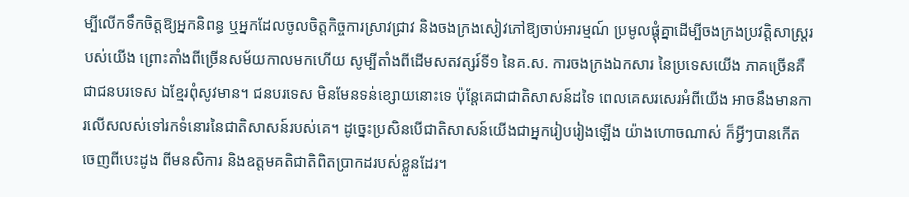ម្បីលើកទឹកចិត្តឱ្យអ្នកនិពន្ធ ឬអ្នកដែលចូលចិត្តកិច្ចការស្រាវជ្រាវ និងចងក្រងសៀវភៅឱ្យចាប់អារម្មណ៍ ប្រមូលផ្តុំគ្នាដើម្បីចងក្រងប្រវត្តិសាស្រ្តរបស់យើង ព្រោះតាំងពីច្រើនសម័យកាលមកហើយ សូម្បីតាំងពីដើមសតវត្សរ៍ទី១ នៃគ.ស. ការចងក្រងឯកសារ នៃប្រទេសយើង ភាគច្រើនគឺជាជនបរទេស ឯខ្មែរពុំសូវមាន។ ជនបរទេស មិនមែនទន់ខ្សោយនោះទេ ប៉ុន្តែគេជាជាតិសាសន៍ដទៃ ពេលគេសរសេរអំពីយើង អាចនឹងមានការលើសលស់ទៅរកទំនោរនៃជាតិសាសន៍របស់គេ។ ដូច្នេះប្រសិនបើជាតិសាសន៍យើងជាអ្នករៀបរៀងឡើង យ៉ាងហោចណាស់ ក៏អ្វីៗបានកើតចេញពីបេះដូង ពីមនសិការ និងឧត្តមគតិជាតិពិតប្រាកដរបស់ខ្លួនដែរ។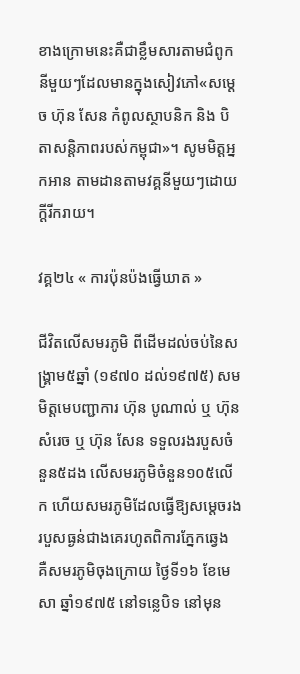ខាងក្រោមនេះគឺជាខ្លឹមសារតាមជំពូកនីមួយៗដែលមានក្នុងសៀវភៅ«សម្ដេច ហ៊ុន សែន កំពូលស្ថាបនិក និង បិតាសន្តិភាពរបស់កម្ពុជា»។ សូមមិត្តអ្នកអាន តាមដានតាមវគ្គនីមួយៗដោយក្ដីរីករាយ។

វគ្គ២៤ « ការប៉ុនប៉ងធ្វើឃាត »

ជីវិតលើសមរភូមិ ពីដើមដល់ចប់នៃសង្រ្គាម៥ឆ្នាំ (១៩៧០ ដល់១៩៧៥) សមមិត្តមេបញ្ជាការ ហ៊ុន បូណាល់ ឬ ហ៊ុន សំរេច ឬ ហ៊ុន សែន ទទួលរងរបួសចំនួន៥ដង លើសមរភូមិចំនួន១០៥លើក ហើយសមរភូមិដែលធ្វើឱ្យសម្តេចរងរបួសធ្ងន់ជាងគេរហូតពិការភ្នែកឆ្វេង គឺសមរភូមិចុងក្រោយ ថ្ងៃទី១៦ ខែមេសា ឆ្នាំ១៩៧៥ នៅទន្លេបិទ នៅមុន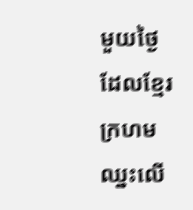មួយថ្ងៃ ដែលខ្មែរក្រហមឈ្នះលើ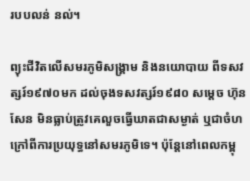របបលន់ នល់។

ព្យុះជីវិតលើសមរភូមិសង្រ្គាម និងនយោបាយ ពីទសវត្សរ៍១៩៧០មក ដល់ចុងទសវត្សរ៍១៩៨០ សម្តេច ហ៊ុន សែន មិនធ្លាប់ត្រូវគេលួចធ្វើឃាតជាសម្ងាត់ ឬជាចំហ ក្រៅពីការប្រយុទ្ធនៅសមរភូមិទេ។ ប៉ុន្តែនៅពេលកម្ពុ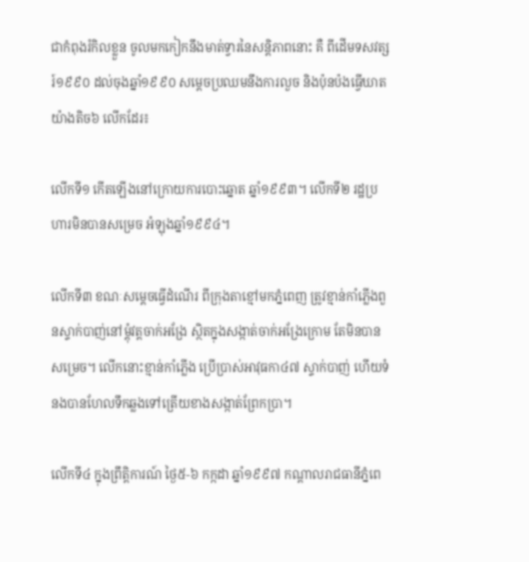ជាកំពុងរំកិលខ្លួន ចូលមកកៀកនឹងមាត់ទ្វារនៃសន្តិភាពនោះ គឺ ពីដើមទសវត្សរ៍១៩៩០ ដល់ចុងឆ្នាំ១៩៩០ សម្តេចប្រឈមនឹងការលួច និងប៉ុនប៉ងធ្វើឃាតយ៉ាងតិច៦ លើកដែរ៖

លើកទី១ កើតឡើងនៅក្រោយការបោះឆ្នោត ឆ្នាំ១៩៩៣។ លើកទី២ រដ្ឋប្រហារមិនបានសម្រេច អំឡុងឆ្នាំ១៩៩៤។

លើកទី៣ ខណៈសម្តេចធ្វើដំណើរ ពីក្រុងតាខ្មៅមកភ្នំពេញ ត្រូវខ្មាន់កាំភ្លើងពួនស្ទាក់បាញ់នៅម្តុំវត្តចាក់អង្រែ ស្ថិតក្នុងសង្កាត់ចាក់អង្រែក្រោម តែមិនបានសម្រេច។ លើកនោះខ្មាន់កាំភ្លើង ប្រើប្រាស់អាវុធកា៤៧ ស្ទាក់បាញ់ ហើយទំនងបានហែលទឹកឆ្លងទៅត្រើយខាងសង្កាត់ព្រែកប្រា។

លើកទី៤ ក្នុងព្រឹត្តិការណ៍ ថ្ងៃ៥-៦ កក្កដា ឆ្នាំ១៩៩៧ កណ្តាលរាជធានីភ្នំពេ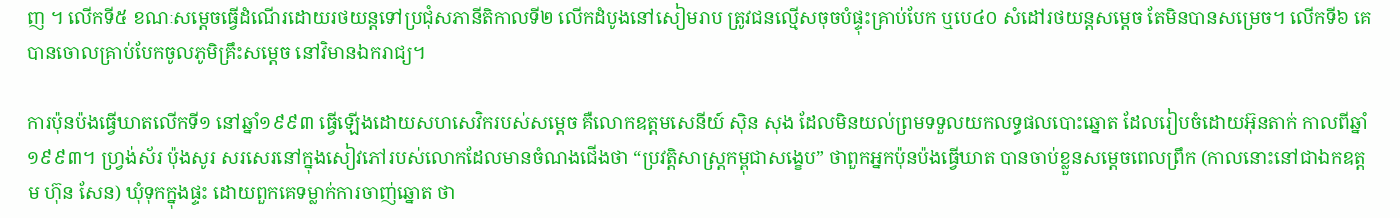ញ ។ លើកទី៥ ខណៈសម្តេចធ្វើដំណើរដោយរថយន្តទៅប្រជុំសភានីតិកាលទី២ លើកដំបូងនៅសៀមរាប ត្រូវជនល្មើសចុចបំផ្ទុះគ្រាប់បែក ឬបេ៤០ សំដៅរថយន្តសម្តេច តែមិនបានសម្រេច។ លើកទី៦ គេបានចោលគ្រាប់បែកចូលភូមិគ្រឹះសម្តេច នៅវិមានឯករាជ្យ។

ការប៉ុនប៉ងធ្វើឃាតលើកទី១ នៅឆ្នាំ១៩៩៣ ធ្វើឡើងដោយសហសេវិករបស់សម្តេច គឺលោកឧត្តមសេនីយ៍ ស៊ិន សុង ដែលមិនយល់ព្រមទទួលយកលទ្ធផលបោះឆ្នោត ដែលរៀបចំដោយអ៊ុនតាក់ កាលពីឆ្នាំ១៩៩៣។ ហ្វ្រង់ស័រ ប៉ុងសូរ សរសេរនៅក្នុងសៀវភៅរបស់លោកដែលមានចំណងជើងថា “ប្រវត្តិសាស្រ្តកម្ពុជាសង្ខេប” ថាពួកអ្នកប៉ុនប៉ងធ្វើឃាត បានចាប់ខ្លួនសម្តេចពេលព្រឹក (កាលនោះនៅជាឯកឧត្តម ហ៊ុន សែន) ឃុំទុកក្នុងផ្ទះ ដោយពួកគេទម្លាក់ការចាញ់ឆ្នោត ថា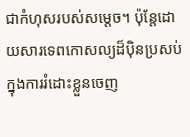ជាកំហុសរបស់សម្តេច។ ប៉ុន្តែដោយសារទេពកោសល្យដ៏ប៉ិនប្រសប់ក្នុងការរំដោះខ្លួនចេញ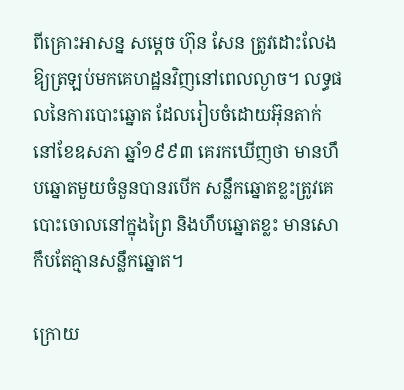ពីគ្រោះអាសន្ន សម្តេច ហ៊ុន សែន ត្រូវដោះលែងឱ្យត្រឡប់មកគេហដ្ឋនវិញនៅពេលល្ងាច។ លទ្ធផលនៃការបោះឆ្នោត ដែលរៀបចំដោយអ៊ុនតាក់ នៅខែឧសភា ឆ្នាំ១៩៩៣ គេរកឃើញថា មានហឹបឆ្នោតមួយចំនួនបានរបើក សន្លឹកឆ្នោតខ្លះត្រូវគេបោះចោលនៅក្នុងព្រៃ និងហឹបឆ្នោតខ្លះ មានសោកឹបតែគ្មានសន្លឹកឆ្នោត។

ក្រោយ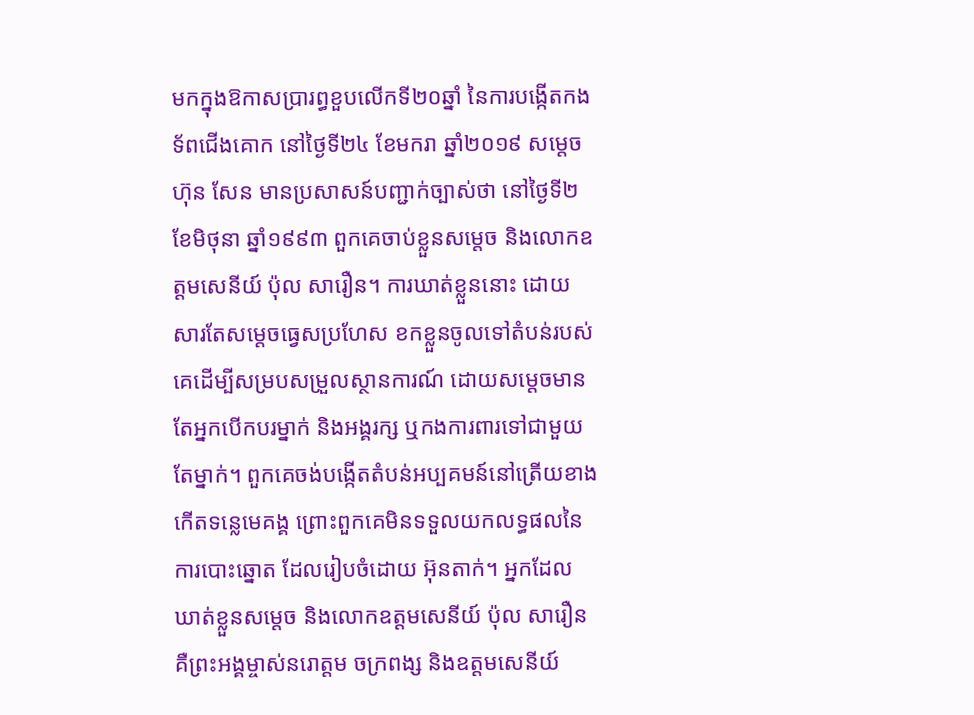មកក្នុងឱកាសប្រារព្ធខួបលើកទី២០ឆ្នាំ នៃការបង្កើតកងទ័ពជើងគោក នៅថ្ងៃទី២៤ ខែមករា ឆ្នាំ២០១៩ សម្តេច ហ៊ុន សែន មានប្រសាសន៍បញ្ជាក់ច្បាស់ថា នៅថ្ងៃទី២ ខែមិថុនា ឆ្នាំ១៩៩៣ ពួកគេចាប់ខ្លួនសម្តេច និងលោកឧត្តមសេនីយ៍ ប៉ុល សារឿន។ ការឃាត់ខ្លួននោះ ដោយសារតែសម្តេចធ្វេសប្រហែស ខកខ្លួនចូលទៅតំបន់របស់គេដើម្បីសម្របសម្រួលស្ថានការណ៍ ដោយសម្តេចមានតែអ្នកបើកបរម្នាក់ និងអង្គរក្ស ឬកងការពារទៅជាមួយតែម្នាក់។ ពួកគេចង់បង្កើតតំបន់អប្បគមន៍នៅត្រើយខាងកើតទន្លេមេគង្គ ព្រោះពួកគេមិនទទួលយកលទ្ធផលនៃ ការបោះឆ្នោត ដែលរៀបចំដោយ អ៊ុនតាក់។ អ្នកដែលឃាត់ខ្លួនសម្តេច និងលោកឧត្តមសេនីយ៍ ប៉ុល សារឿន គឺព្រះអង្គម្ចាស់នរោត្តម ចក្រពង្ស និងឧត្តមសេនីយ៍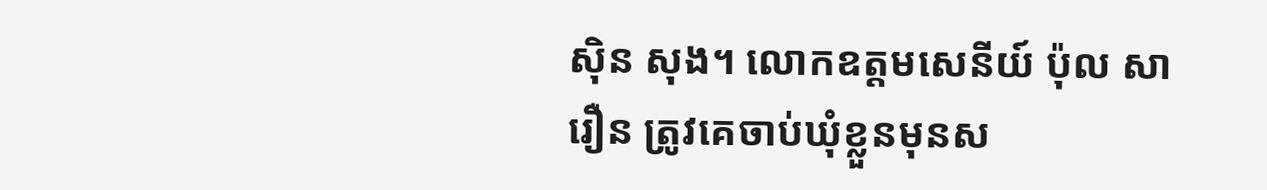ស៊ិន សុង។ លោកឧត្តមសេនីយ៍ ប៉ុល សារឿន ត្រូវគេចាប់ឃុំខ្លួនមុនស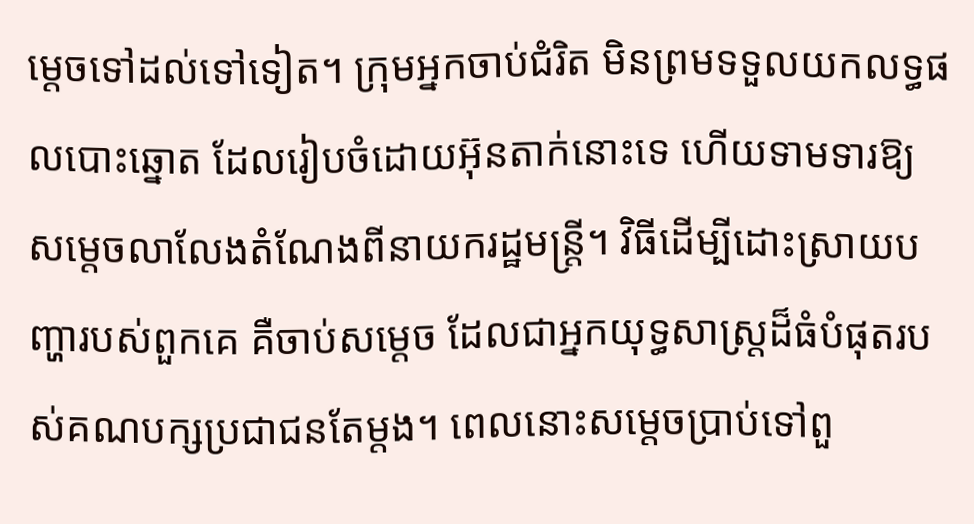ម្តេចទៅដល់ទៅទៀត។ ក្រុមអ្នកចាប់ជំរិត មិនព្រមទទួលយកលទ្ធផលបោះឆ្នោត ដែលរៀបចំដោយអ៊ុនតាក់នោះទេ ហើយទាមទារឱ្យសម្តេចលាលែងតំណែងពីនាយករដ្ឋមន្រ្តី។ វិធីដើម្បីដោះស្រាយបញ្ហារបស់ពួកគេ គឺចាប់សម្តេច ដែលជាអ្នកយុទ្ធសាស្រ្តដ៏ធំបំផុតរបស់គណបក្សប្រជាជនតែម្តង។ ពេលនោះសម្តេចប្រាប់ទៅពួ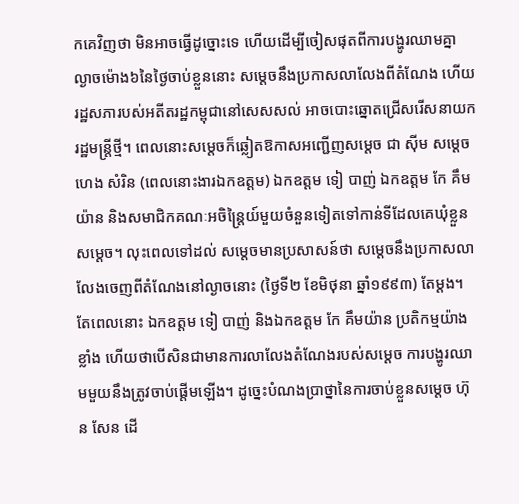កគេវិញថា មិនអាចធ្វើដូច្នោះទេ ហើយដើម្បីចៀសផុតពីការបង្ហូរឈាមគ្នា ល្ងាចម៉ោង៦នៃថ្ងៃចាប់ខ្លួននោះ សម្តេចនឹងប្រកាសលាលែងពីតំណែង ហើយរដ្ឋសភារបស់អតីតរដ្ឋកម្ពុជានៅសេសសល់ អាចបោះឆ្នោតជ្រើសរើសនាយករដ្ឋមន្រ្តីថ្មី។ ពេលនោះសម្តេចក៏ឆ្លៀតឱកាសអញ្ជើញសម្តេច ជា ស៊ីម សម្តេច ហេង សំរិន (ពេលនោះងារឯកឧត្តម) ឯកឧត្តម ទៀ បាញ់ ឯកឧត្តម កែ គឹមយ៉ាន និងសមាជិកគណៈអចិន្រ្តៃយ៍មួយចំនួនទៀតទៅកាន់ទីដែលគេឃុំខ្លួនសម្ដេច។ លុះពេលទៅដល់ សម្តេចមានប្រសាសន៍ថា សម្តេចនឹងប្រកាសលាលែងចេញពីតំណែងនៅល្ងាចនោះ (ថ្ងៃទី២ ខែមិថុនា ឆ្នាំ១៩៩៣) តែម្តង។ តែពេលនោះ ឯកឧត្តម ទៀ បាញ់ និងឯកឧត្តម កែ គឹមយ៉ាន ប្រតិកម្មយ៉ាងខ្លាំង ហើយថាបើសិនជាមានការលាលែងតំណែងរបស់សម្តេច ការបង្ហូរឈាមមួយនឹងត្រូវចាប់ផ្តើមឡើង។ ដូច្នេះបំណងប្រាថ្នានៃការចាប់ខ្លួនសម្តេច ហ៊ុន សែន ដើ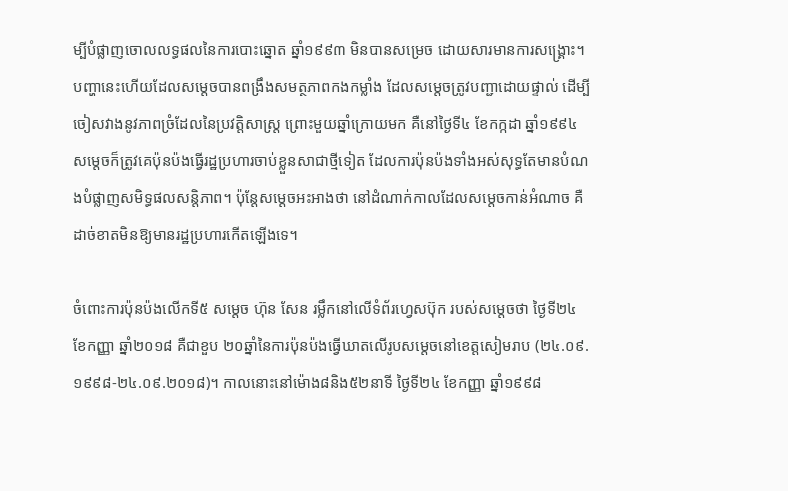ម្បីបំផ្លាញចោលលទ្ធផលនៃការបោះឆ្នោត ឆ្នាំ១៩៩៣ មិនបានសម្រេច ដោយសារមានការសង្រ្គោះ។ បញ្ហានេះហើយដែលសម្តេចបានពង្រឹងសមត្ថភាពកងកម្លាំង ដែលសម្តេចត្រូវបញ្ជាដោយផ្ទាល់ ដើម្បីចៀសវាងនូវភាពច្រំដែលនៃប្រវត្តិសាស្រ្ត ព្រោះមួយឆ្នាំក្រោយមក គឺនៅថ្ងៃទី៤ ខែកក្កដា ឆ្នាំ១៩៩៤ សម្តេចក៏ត្រូវគេប៉ុនប៉ងធ្វើរដ្ឋប្រហារចាប់ខ្លួនសាជាថ្មីទៀត ដែលការប៉ុនប៉ងទាំងអស់សុទ្ធតែមានបំណងបំផ្លាញសមិទ្ធផលសន្តិភាព។ ប៉ុន្ដែសម្ដេចអះអាងថា នៅដំណាក់កាលដែលសម្តេចកាន់អំណាច គឺដាច់ខាតមិនឱ្យមានរដ្ឋប្រហារកើតឡើងទេ។

ចំពោះការប៉ុនប៉ងលើកទី៥ សម្តេច ហ៊ុន សែន រម្លឹកនៅលើទំព័រហ្វេសប៊ុក របស់សម្តេចថា ថ្ងៃទី២៤ ខែកញ្ញា ឆ្នាំ២០១៨ គឺជាខួប ២០ឆ្នាំនៃការប៉ុនប៉ងធ្វើឃាតលើរូបសម្តេចនៅខេត្តសៀមរាប (២៤.០៩.១៩៩៨-២៤.០៩.២០១៨)។ កាលនោះនៅម៉ោង៨និង៥២នាទី ថ្ងៃទី២៤ ខែកញ្ញា ឆ្នាំ១៩៩៨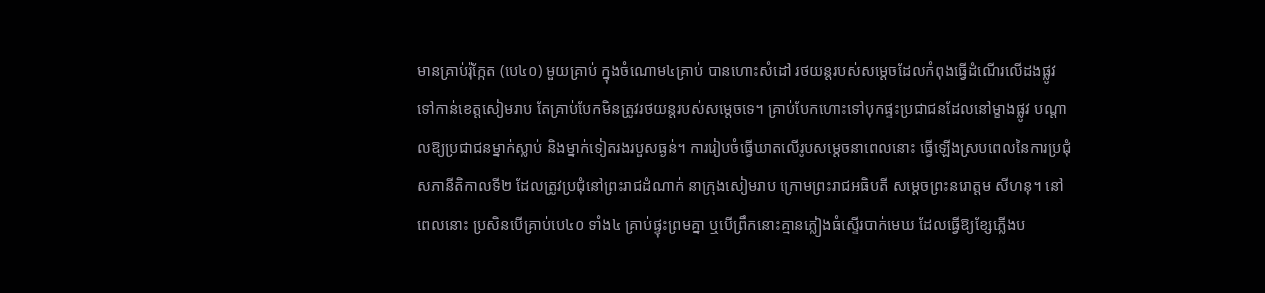មានគ្រាប់រ៉ុក្កែត (បេ៤០) មួយគ្រាប់ ក្នុងចំណោម៤គ្រាប់ បានហោះសំដៅ រថយន្តរបស់សម្តេចដែលកំពុងធ្វើដំណើរលើដងផ្លូវ ទៅកាន់ខេត្តសៀមរាប តែគ្រាប់បែកមិនត្រូវរថយន្តរបស់សម្តេចទេ។ គ្រាប់បែកហោះទៅបុកផ្ទះប្រជាជនដែលនៅម្ខាងផ្លូវ បណ្តាលឱ្យប្រជាជនម្នាក់ស្លាប់ និងម្នាក់ទៀតរងរបួសធ្ងន់។ ការរៀបចំធ្វើឃាតលើរូបសម្តេចនាពេលនោះ ធ្វើឡើងស្របពេលនៃការប្រជុំសភានីតិកាលទី២ ដែលត្រូវប្រជុំនៅព្រះរាជដំណាក់ នាក្រុងសៀមរាប ក្រោមព្រះរាជអធិបតី សម្តេចព្រះនរោត្តម សីហនុ។ នៅពេលនោះ ប្រសិនបើគ្រាប់បេ៤០ ទាំង៤ គ្រាប់ផ្ទុះព្រមគ្នា ឬបើព្រឹកនោះគ្មានភ្លៀងធំស្ទើរបាក់មេឃ ដែលធ្វើឱ្យខ្សែភ្លើងប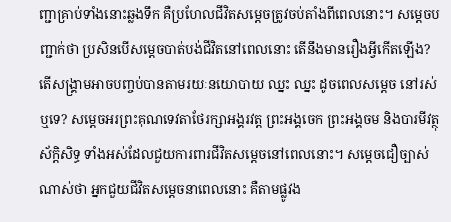ញ្ជាគ្រាប់ទាំងនោះឆ្លងទឹក គឺប្រហែលជីវិតសម្តេចត្រូវចប់តាំងពីពេលនោះ។ សម្តេចបញ្ជាក់ថា ប្រសិនបើសម្តេចបាត់បង់ជីវិតនៅពេលនោះ តើនឹងមានរឿងអ្វីកើតឡើង? តើសង្រ្គាមអាចបញ្ចប់បានតាមរយៈនយោបាយ ឈ្នះ ឈ្នះ ដូចពេលសម្ដេច នៅរស់ឬទេ? សម្តេចអរព្រះគុណទេវតាថែរក្សាអង្គរវត្ត ព្រះអង្គចេក ព្រះអង្គចម និងបារមីវត្ថុស័ក្តិសិទ្ធ ទាំងអស់ដែលជួយការពារជីវិតសម្តេចនៅពេលនោះ។ សម្តេចជឿច្បាស់ណាស់ថា អ្នកជួយជីវិតសម្តេចនាពេលនោះ គឺតាមផ្លូវង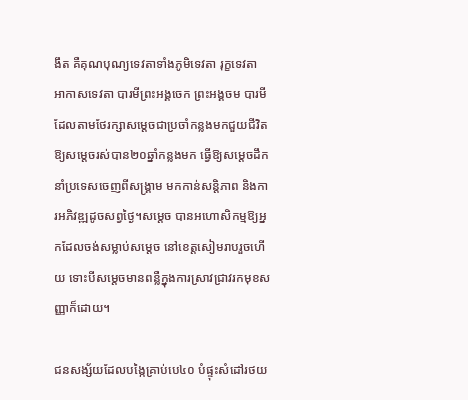ងឹត គឺគុណបុណ្យទេវតាទាំងភូមិទេវតា រុក្ខទេវតា អាកាសទេវតា បារមីព្រះអង្គចេក ព្រះអង្គចម បារមី ដែលតាមថែរក្សាសម្តេចជាប្រចាំកន្លងមកជួយជីវិតឱ្យសម្តេចរស់បាន២០ឆ្នាំកន្លងមក ធ្វើឱ្យសម្តេចដឹកនាំប្រទេសចេញពីសង្រ្គាម មកកាន់សន្តិភាព និងការអភិវឌ្ឍដូចសព្វថ្ងៃ។សម្តេច បានអហោសិកម្មឱ្យអ្នកដែលចង់សម្លាប់សម្តេច នៅខេត្តសៀមរាបរួចហើយ ទោះបីសម្តេចមានពន្លឺក្នុងការស្រាវជ្រាវរកមុខសញ្ញាក៏ដោយ។

ជនសង្ស័យដែលបង្កៃគ្រាប់បេ៤០ បំផ្ទុះសំដៅរថយ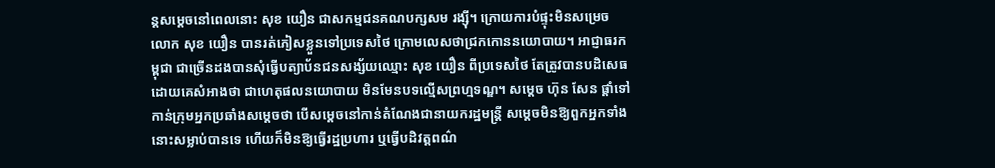ន្តសម្តេចនៅពេលនោះ សុខ យឿន ជាសកម្មជនគណបក្សសម រង្ស៊ី។ ក្រោយការបំផ្ទុះមិនសម្រេច លោក សុខ យឿន បានរត់ភៀសខ្លួនទៅប្រទេសថៃ ក្រោមលេសថាជ្រកកោននយោបាយ។ អាជ្ញាធរកម្ពុជា ជាច្រើនដងបានសុំធ្វើបត្យាប័នជនសង្ស័យឈ្មោះ សុខ យឿន ពីប្រទេសថៃ តែត្រូវបានបដិសេធដោយគេសំអាងថា ជាហេតុផលនយោបាយ មិនមែនបទល្មើសព្រហ្មទណ្ឌ។ សម្តេច ហ៊ុន សែន ផ្តាំទៅកាន់ក្រុមអ្នកប្រឆាំងសម្តេចថា បើសម្ដេចនៅកាន់តំណែងជានាយករដ្ឋមន្ត្រី សម្ដេចមិនឱ្យពួកអ្នកទាំងនោះសម្លាប់បានទេ ហើយក៏មិនឱ្យធ្វើរដ្ឋប្រហារ ឬធ្វើបដិវត្តពណ៌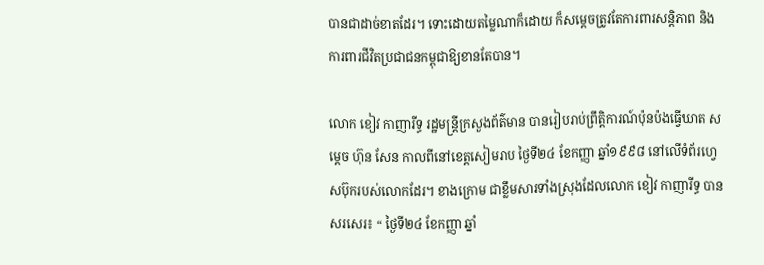បានជាដាច់ខាតដែរ។ ទោះដោយតម្លៃណាក៏ដោយ ក៏សម្ដេចត្រូវតែការពារសន្តិភាព និងការពារជីវិតប្រជាជនកម្ពុជាឱ្យខានតែបាន។

លោក ខៀវ កាញារីទ្ធ រដ្ឋមន្ត្រីក្រសួងព័ត៌មាន បានរៀបរាប់ព្រឹត្តិការណ៍ប៉ុនប៉ងធ្វើឃាត សម្តេច ហ៊ុន សែន កាលពីនៅខេត្តសៀមរាប ថ្ងៃទី២៤ ខែកញ្ញា ឆ្នាំ១៩៩៨ នៅលើទំព័រហ្វេសប៊ុករបស់លោកដែរ។ ខាងក្រោម ជាខ្លឹមសារទាំងស្រុងដែលលោក ខៀវ កាញារីទ្ធ បានសរសេរ៖ “ ថ្ងៃទី២៤ ខែកញ្ញា ឆ្នាំ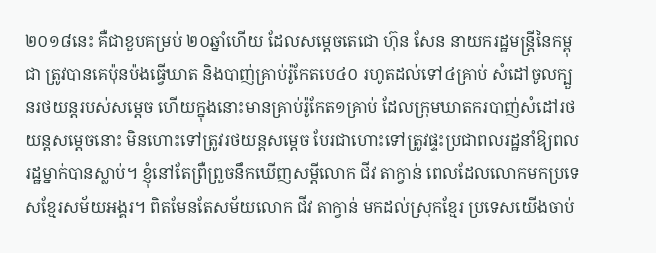២០១៨នេះ គឺជាខួបគម្រប់ ២០ឆ្នាំហើយ ដែលសម្តេចតេជោ ហ៊ុន សែន នាយករដ្ឋមន្ត្រីនៃកម្ពុជា ត្រូវបានគេប៉ុនប៉ងធ្វើឃាត និងបាញ់គ្រាប់រ៉ូកែតបេ៤០ រហូតដល់ទៅ៤គ្រាប់ សំដៅចូលក្បួនរថយន្តរបស់សម្តេច ហើយក្នុងនោះមានគ្រាប់រ៉ូកែត១គ្រាប់ ដែលក្រុមឃាតករបាញ់សំដៅរថយន្តសម្តេចនោះ មិនហោះទៅត្រូវរថយន្តសម្តេច បែរជាហោះទៅត្រូវផ្ទះប្រជាពលរដ្ឋនាំឱ្យពលរដ្ឋម្នាក់បានស្លាប់។ ខ្ញុំនៅតែព្រឺព្រួចនឹកឃើញសម្ដីលោក ជីវ តាក្វាន់ ពេលដែលលោកមកប្រទេសខ្មែរសម័យអង្គរ។ ពិតមែនតែសម័យលោក ជីវ តាក្វាន់ មកដល់ស្រុកខ្មែរ ប្រទេសយើងចាប់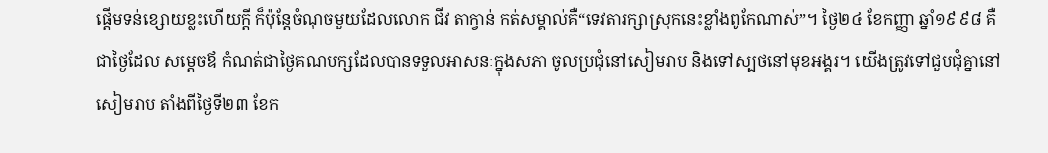ផ្តើមទន់ខ្សោយខ្លះហើយក្តី ក៏ប៉ុន្តែចំណុចមួយដែលលោក ជីវ តាក្វាន់ កត់សម្គាល់គឺ“ទេវតារក្សាស្រុកនេះខ្លាំងពូកែណាស់”។ ថ្ងៃ២៤ ខែកញ្ញា ឆ្នាំ១៩៩៨ គឺជាថ្ងៃដែល សម្តេចឪ កំណត់ជាថ្ងៃគណបក្សដែលបានទទួលអាសនៈក្នុងសភា ចូលប្រជុំនៅសៀមរាប និងទៅស្បថនៅមុខអង្គរ។ យើងត្រូវទៅជួបជុំគ្នានៅសៀមរាប តាំងពីថ្ងៃទី២៣ ខែក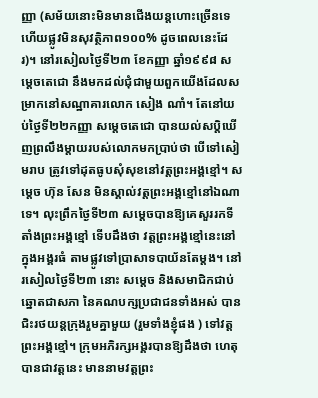ញ្ញា (សម័យនោះមិនមានជើងយន្តហោះច្រើនទេ ហើយផ្លូវមិនសុវត្ថិភាព១០០% ដូចពេលនេះដែរ)។ នៅរសៀលថ្ងៃទី២៣ ខែកញ្ញា ឆ្នាំ១៩៩៨ សម្តេចតេជោ នឹងមកដល់ជុំជាមួយពួកយើងដែលសម្រាកនៅសណ្ឋាគារលោក សៀង ណាំ។ តែនៅយប់ថ្ងៃទី២២កញ្ញា សម្តេចតេជោ បានយល់សប្តិឃើញព្រលឹងម្តាយរបស់លោកមកប្រាប់ថា បើទៅសៀមរាប ត្រូវទៅដុតធូបសុំសុខនៅវត្តព្រះអង្គខ្មៅ។ សម្តេច ហ៊ុន សែន មិនស្គាល់វត្តព្រះអង្គខ្មៅនៅឯណាទេ។ លុះព្រឹកថ្ងៃទី២៣ សម្តេចបានឱ្យគេសួររកទីតាំងព្រះអង្គខ្មៅ ទើបដឹងថា វត្តព្រះអង្គខ្មៅនេះនៅក្នុងអង្គរធំ តាមផ្លូវទៅប្រាសាទបាយ័នតែម្តង។ នៅរសៀលថ្ងៃទី២៣ នោះ សម្តេច និងសមាជិកជាប់ឆ្នោតជាសភា នៃគណបក្សប្រជាជនទាំងអស់ បានជិះរថយន្តក្រុងរួមគ្នាមួយ (រួមទាំងខ្ញុំផង ) ទៅវត្តព្រះអង្គខ្មៅ។ ក្រុមអភិរក្សអង្គរបានឱ្យដឹងថា ហេតុបានជាវត្តនេះ មាននាមវត្តព្រះ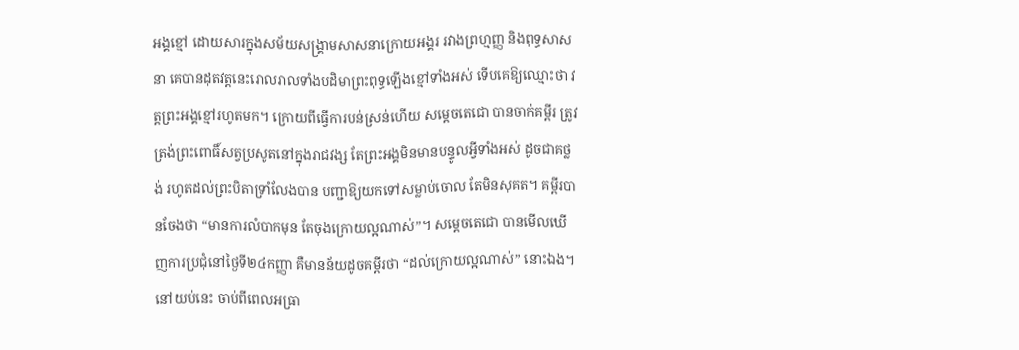អង្គខ្មៅ ដោយសារក្នុងសម័យសង្គ្រាមសាសនាក្រោយអង្គរ រវាងព្រហ្មញ្ញ និងពុទ្ធសាសនា គេបានដុតវត្តនេះរោលរាលទាំងបដិមាព្រះពុទ្ធឡើងខ្មៅទាំងអស់ ទើបគេឱ្យឈ្មោះថា វត្តព្រះអង្គខ្មៅរហូតមក។ ក្រោយពីធ្វើការបន់ស្រន់ហើយ សម្តេចតេជោ បានចាក់គម្ពីរ ត្រូវត្រង់ព្រះពោធិ៍សត្វប្រសូតនៅក្នុងរាជវង្ស តែព្រះអង្គមិនមានបន្ទូលអ្វីទាំងអស់ ដូចជាគថ្លង់ រហូតដល់ព្រះបិតាទ្រាំលែងបាន បញ្ជាឱ្យយកទៅសម្លាប់ចោល តែមិនសុគត។ គម្ពីរបានចែងថា “មានការលំបាកមុន តែចុងក្រោយល្អណាស់”។ សម្តេចតេជោ បានមើលឃើញការប្រជុំនៅថ្ងៃទី២៤កញ្ញា គឺមានន័យដូចគម្ពីរថា “ដល់ក្រោយល្អណាស់” នោះឯង។ នៅយប់នេះ ចាប់ពីពេលអធ្រា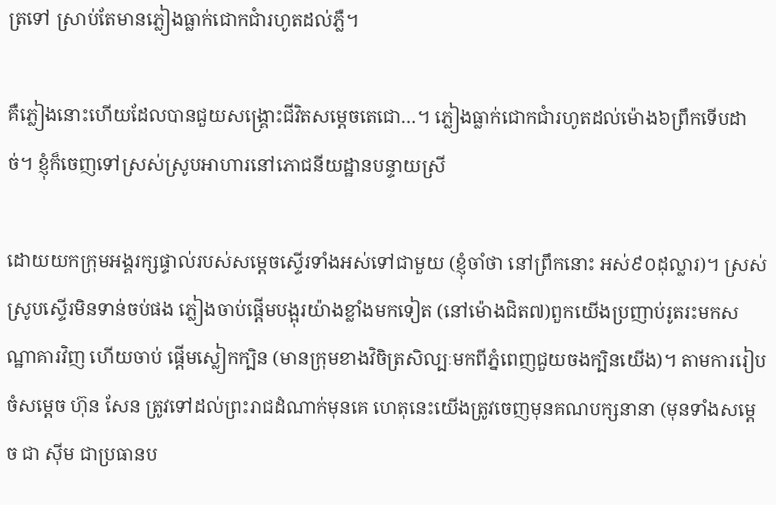ត្រទៅ ស្រាប់តែមានភ្លៀងធ្លាក់ជោកជាំរហូតដល់ភ្លឺ។

គឺភ្លៀងនោះហើយដែលបានជួយសង្គ្រោះជីវិតសម្តេចតេជោ…។ ភ្លៀងធ្លាក់ជោកជាំរហូតដល់ម៉ោង៦ព្រឹកទើបដាច់។ ខ្ញុំក៏ចេញទៅស្រស់ស្រូបអាហារនៅភោជនីយដ្ឋានបន្ទាយស្រី

ដោយយកក្រុមអង្គរក្សផ្ទាល់របស់សម្តេចស្ទើរទាំងអស់ទៅជាមួយ (ខ្ញុំចាំថា នៅព្រឹកនោះ អស់៩០ដុល្លារ)។ ស្រស់ស្រូបស្ទើរមិនទាន់ចប់ផង ភ្លៀងចាប់ផ្តើមបង្អុរយ៉ាងខ្លាំងមកទៀត (នៅម៉ោងជិត៧)ពួកយើងប្រញាប់រូតរះមកសណ្ឋាគារវិញ ហើយចាប់ ផ្តើមស្លៀកក្បិន (មានក្រុមខាងវិចិត្រសិល្បៈមកពីភ្នំពេញជួយចងក្បិនយើង)។ តាមការរៀបចំសម្តេច ហ៊ុន សែន ត្រូវទៅដល់ព្រះរាជដំណាក់មុនគេ ហេតុនេះយើងត្រូវចេញមុនគណបក្សនានា (មុនទាំងសម្តេច ជា ស៊ីម ជាប្រធានប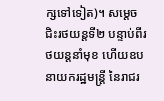ក្សទៅទៀត)។ សម្តេចជិះរថយន្តទី២ បន្ទាប់ពីរថយន្តនាំមុខ ហើយឧបនាយករដ្ឋមន្ត្រី នៃរាជរ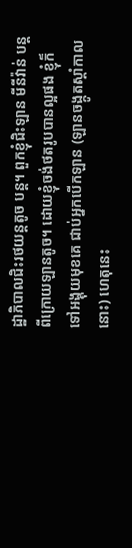ដ្ឋាភិបាលជិះរថយន្តតូច បន្ត។ ពួកខ្ញុំជិះឡាន មីនីវ៉ាន់ បន្តពីក្រោយឡានតូច។ ដោយខ្ញុំចង់ថតរូបបានល្អផង ខ្ញុំក៏ទៅអង្គុយមុខគេ ជាប់អ្នកបើកឡាន (ឡានចង្កូតស្តាំកាលនោះ) ហេតុនេះ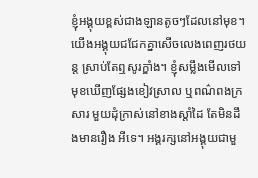ខ្ញុំអង្គុយខ្ពស់ជាងឡានតូចៗដែលនៅមុខ។ យើងអង្គុយជជែកគ្នាសើចលេងពេញរថយន្ត ស្រាប់តែឮសូរក្ឌាំង។ ខ្ញុំសម្លឹងមើលទៅមុខឃើញផ្សែងខៀវស្រាល ឬពណ៌ពងក្រសារ មួយដុំក្រាស់នៅខាងស្តាំដៃ តែមិនដឹងមានរឿង អីទេ។ អង្គរក្សនៅអង្គុយជាមួ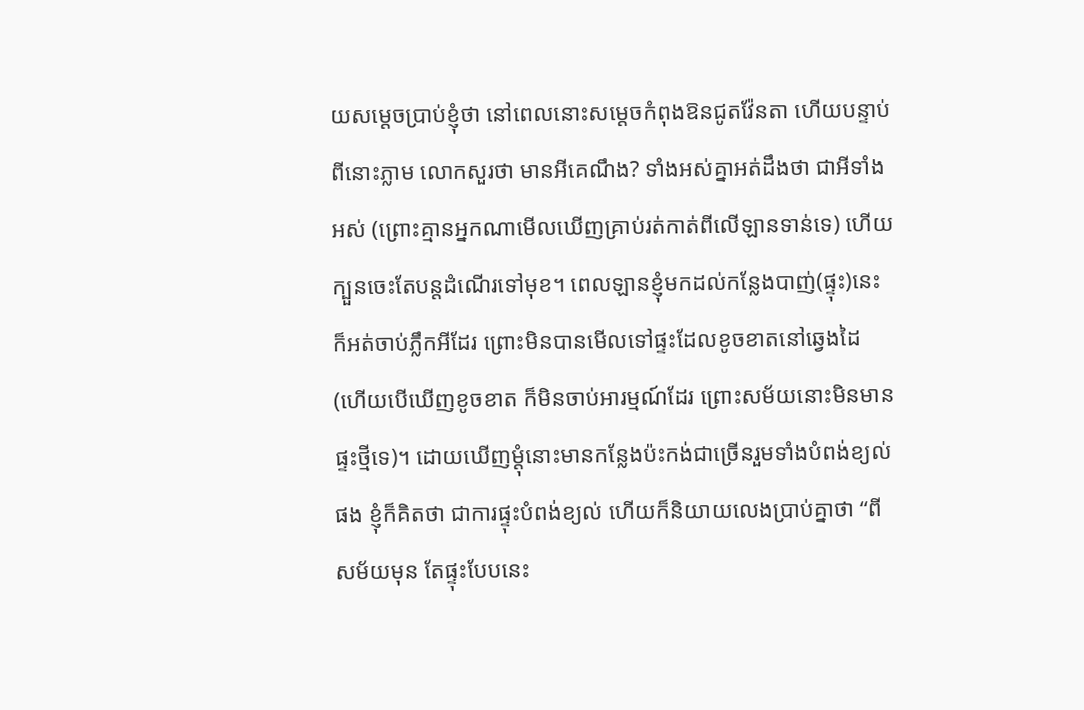យសម្តេចប្រាប់ខ្ញុំថា នៅពេលនោះសម្តេចកំពុងឱនជូតវ៉ែនតា ហើយបន្ទាប់ពីនោះភ្លាម លោកសួរថា មានអីគេណឹង? ទាំងអស់គ្នាអត់ដឹងថា ជាអីទាំងអស់ (ព្រោះគ្មានអ្នកណាមើលឃើញគ្រាប់រត់កាត់ពីលើឡានទាន់ទេ) ហើយក្បួនចេះតែបន្តដំណើរទៅមុខ។ ពេលឡានខ្ញុំមកដល់កន្លែងបាញ់(ផ្ទុះ)នេះ ក៏អត់ចាប់ភ្លឹកអីដែរ ព្រោះមិនបានមើលទៅផ្ទះដែលខូចខាតនៅឆ្វេងដៃ (ហើយបើឃើញខូចខាត ក៏មិនចាប់អារម្មណ៍ដែរ ព្រោះសម័យនោះមិនមានផ្ទះថ្មីទេ)។ ដោយឃើញម្តុំនោះមានកន្លែងប៉ះកង់ជាច្រើនរួមទាំងបំពង់ខ្យល់ផង ខ្ញុំក៏គិតថា ជាការផ្ទុះបំពង់ខ្យល់ ហើយក៏និយាយលេងប្រាប់គ្នាថា “ពីសម័យមុន តែផ្ទុះបែបនេះ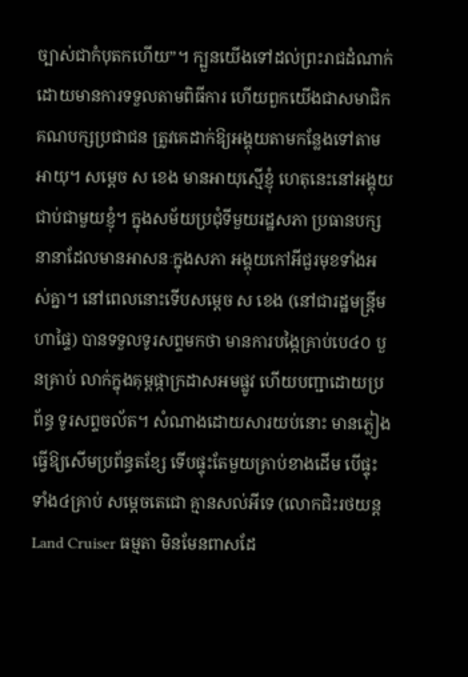ច្បាស់ជាកំបុតកហើយ”។ ក្បួនយើងទៅដល់ព្រះរាជដំណាក់ ដោយមានការទទួលតាមពិធីការ ហើយពួកយើងជាសមាជិកគណបក្សប្រជាជន ត្រូវគេដាក់ឱ្យអង្គុយតាមកន្លែងទៅតាមអាយុ។ សម្តេច ស ខេង មានអាយុស្មើខ្ញុំ ហេតុនេះនៅអង្គុយជាប់ជាមួយខ្ញុំ។ ក្នុងសម័យប្រជុំទីមួយរដ្ឋសភា ប្រធានបក្សនានាដែលមានអាសនៈក្នុងសភា អង្គុយកៅអីជួរមុខទាំងអស់គ្នា។ នៅពេលនោះទើបសម្តេច ស ខេង (នៅជារដ្ឋមន្ត្រីមហាផ្ទៃ) បានទទួលទូរសព្ទមកថា មានការបង្កៃគ្រាប់បេ៤០ បួនគ្រាប់ លាក់ក្នុងគុម្ពផ្កាក្រដាសអមផ្លូវ ហើយបញ្ជាដោយប្រព័ន្ធ ទូរសព្ទចល័ត។ សំណាងដោយសារយប់នោះ មានភ្លៀងធ្វើឱ្យសើមប្រព័ន្ធតខ្សែ ទើបផ្ទុះតែមួយគ្រាប់ខាងដើម បើផ្ទុះទាំង៤គ្រាប់ សម្តេចតេជោ គ្មានសល់អីទេ (លោកជិះរថយន្ត Land Cruiser ធម្មតា មិនមែនពាសដែ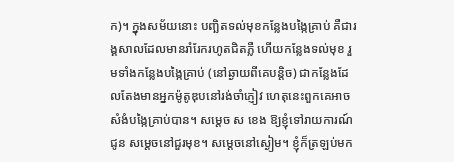ក)។ ក្នុងសម័យនោះ បញ្ឆិតទល់មុខកន្លែងបង្កៃគ្រាប់ គឺជារង្គសាលដែលមានរាំរែករហូតជិតភ្លឺ ហើយកន្លែងទល់មុខ រួមទាំងកន្លែងបង្កៃគ្រាប់ (នៅឆ្ងាយពីគេបន្តិច) ជាកន្លែងដែលតែងមានអ្នកម៉ូតូឌុបនៅរង់ចាំភ្ញៀវ ហេតុនេះពួកគេអាចសំងំបង្កៃគ្រាប់បាន។ សម្តេច ស ខេង ឱ្យខ្ញុំទៅរាយការណ៍ជូន សម្តេចនៅជួរមុខ។ សម្តេចនៅស្ងៀម។ ខ្ញុំក៏ត្រឡប់មក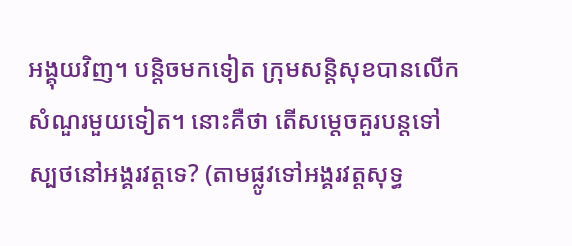អង្គុយវិញ។ បន្តិចមកទៀត ក្រុមសន្តិសុខបានលើកសំណួរមួយទៀត។ នោះគឺថា តើសម្តេចគួរបន្តទៅស្បថនៅអង្គរវត្តទេ? (តាមផ្លូវទៅអង្គរវត្តសុទ្ធ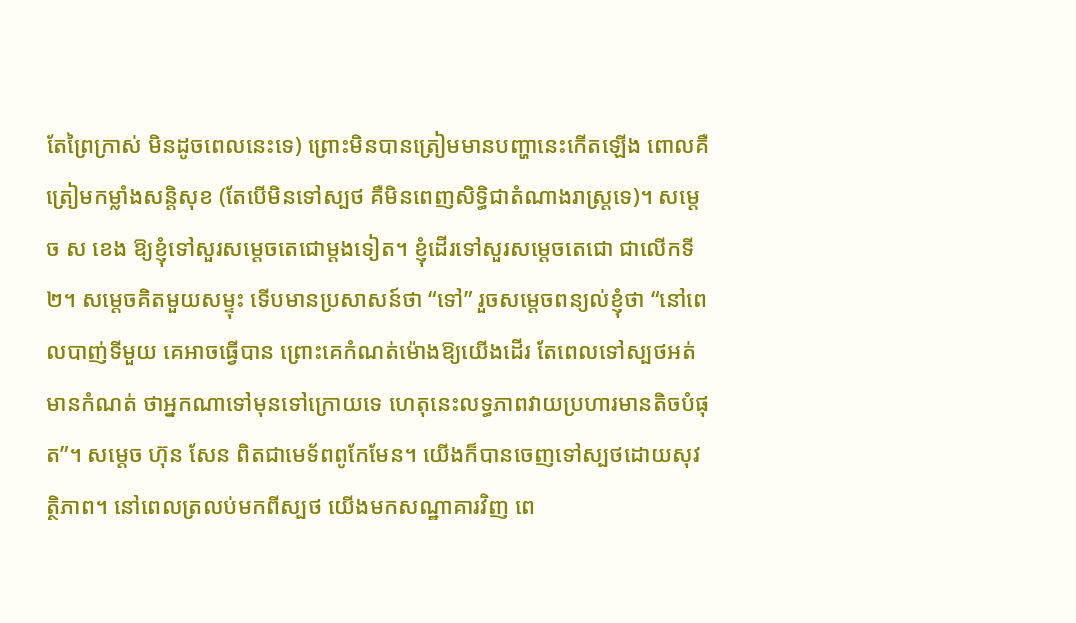តែព្រៃក្រាស់ មិនដូចពេលនេះទេ) ព្រោះមិនបានត្រៀមមានបញ្ហានេះកើតឡើង ពោលគឺត្រៀមកម្លាំងសន្តិសុខ (តែបើមិនទៅស្បថ គឺមិនពេញសិទ្ធិជាតំណាងរាស្ត្រទេ)។ សម្តេច ស ខេង ឱ្យខ្ញុំទៅសួរសម្តេចតេជោម្តងទៀត។ ខ្ញុំដើរទៅសួរសម្តេចតេជោ ជាលើកទី២។ សម្តេចគិតមួយសម្ទុះ ទើបមានប្រសាសន៍ថា “ទៅ” រួចសម្តេចពន្យល់ខ្ញុំថា “នៅពេលបាញ់ទីមួយ គេអាចធ្វើបាន ព្រោះគេកំណត់ម៉ោងឱ្យយើងដើរ តែពេលទៅស្បថអត់មានកំណត់ ថាអ្នកណាទៅមុនទៅក្រោយទេ ហេតុនេះលទ្ធភាពវាយប្រហារមានតិចបំផុត”។ សម្តេច ហ៊ុន សែន ពិតជាមេទ័ពពូកែមែន។ យើងក៏បានចេញទៅស្បថដោយសុវត្ថិភាព។ នៅពេលត្រលប់មកពីស្បថ យើងមកសណ្ឋាគារវិញ ពេ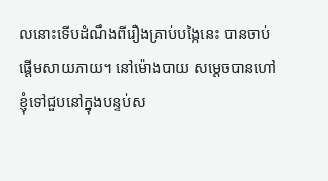លនោះទើបដំណឹងពីរឿងគ្រាប់បង្កៃនេះ បានចាប់ផ្តើមសាយភាយ។ នៅម៉ោងបាយ សម្តេចបានហៅខ្ញុំទៅជួបនៅក្នុងបន្ទប់ស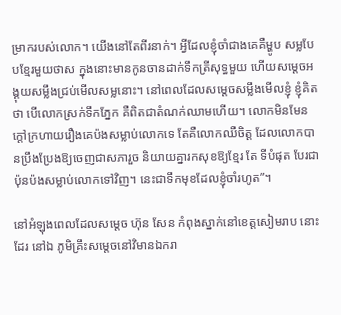ម្រាករបស់លោក។ យើងនៅតែពីរនាក់។ អ្វីដែលខ្ញុំចាំជាងគេគឺម្ហូប សម្លបែបខ្មែរមួយថាស ក្នុងនោះមានកូនចានដាក់ទឹកត្រីសុទ្ធមួយ ហើយសម្តេចអង្គុយសម្លឹងជ្រប់មើលសម្លនោះ។ នៅពេលដែលសម្តេចសម្លឹងមើលខ្ញុំ ខ្ញុំគិតថា បើលោកស្រក់ទឹកភ្នែក គឺពិតជាតំណក់ឈាមហើយ។ លោកមិនមែនក្តៅក្រហាយរឿងគេប៉ងសម្លាប់លោកទេ តែគឺលោកឈឺចិត្ត ដែលលោកបានប្រឹងប្រែងឱ្យចេញជាសភារួច និយាយគ្នារកសុខឱ្យខ្មែរ តែ ទីបំផុត បែរជាប៉ុនប៉ងសម្លាប់លោកទៅវិញ។ នេះជាទឹកមុខដែលខ្ញុំចាំរហូត”។

នៅអំឡុងពេលដែលសម្តេច ហ៊ុន សែន កំពុងស្នាក់នៅខេត្តសៀមរាប នោះដែរ នៅឯ ភូមិគ្រឹះសម្តេចនៅវិមានឯករា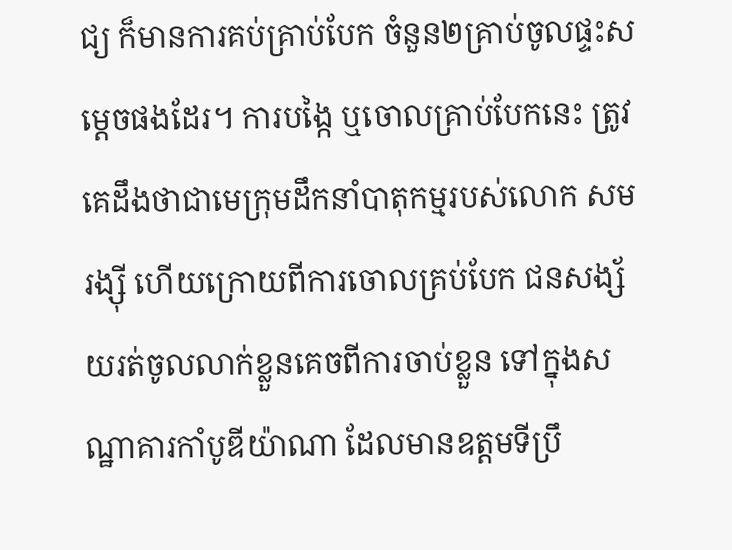ជ្យ ក៏មានការគប់គ្រាប់បែក ចំនួន២គ្រាប់ចូលផ្ទះសម្តេចផងដែរ។ ការបង្កៃ ឬចោលគ្រាប់បែកនេះ ត្រូវគេដឹងថាជាមេក្រុមដឹកនាំបាតុកម្មរបស់លោក សម រង្ស៊ី ហើយក្រោយពីការចោលគ្រប់បែក ជនសង្ស័យរត់ចូលលាក់ខ្លួនគេចពីការចាប់ខ្លួន ទៅក្នុងសណ្ឋាគារកាំបូឌីយ៉ាណា ដែលមានឧត្តមទីប្រឹ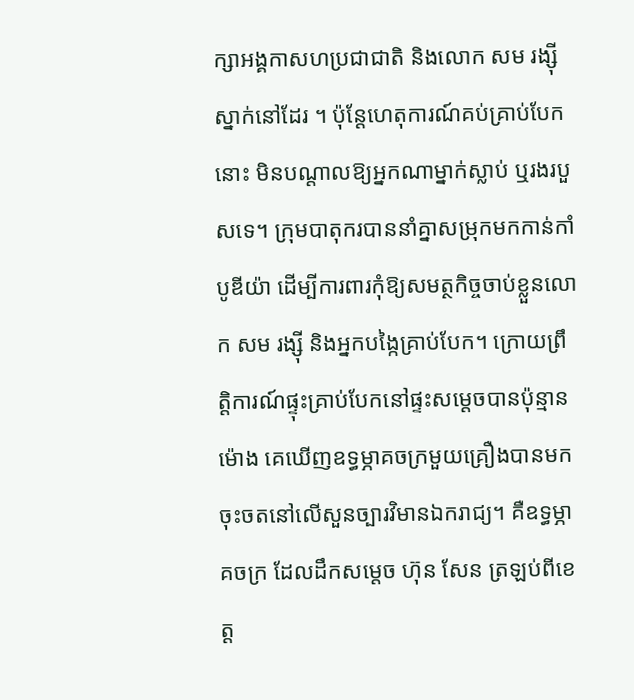ក្សាអង្គកាសហប្រជាជាតិ និងលោក សម រង្ស៊ី ស្នាក់នៅដែរ ។ ប៉ុន្តែហេតុការណ៍គប់គ្រាប់បែកនោះ មិនបណ្តាលឱ្យអ្នកណាម្នាក់ស្លាប់ ឬរងរបួសទេ។ ក្រុមបាតុករបាននាំគ្នាសម្រុកមកកាន់កាំបូឌីយ៉ា ដើម្បីការពារកុំឱ្យសមត្ថកិច្ចចាប់ខ្លួនលោក សម រង្ស៊ី និងអ្នកបង្កៃគ្រាប់បែក។ ក្រោយព្រឹត្តិការណ៍ផ្ទុះគ្រាប់បែកនៅផ្ទះសម្តេចបានប៉ុន្មានម៉ោង គេឃើញឧទ្ធម្ភាគចក្រមួយគ្រឿងបានមកចុះចតនៅលើសួនច្បារវិមានឯករាជ្យ។ គឺឧទ្ធម្ភាគចក្រ ដែលដឹកសម្តេច ហ៊ុន សែន ត្រឡប់ពីខេត្ត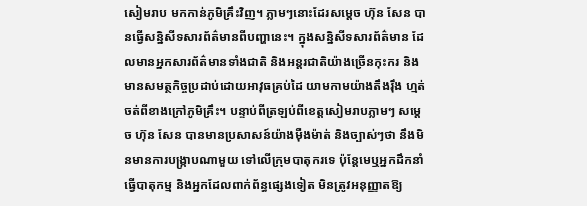សៀមរាប មកកាន់ភូមិគ្រឹះវិញ។ ភ្លាមៗនោះដែរសម្តេច ហ៊ុន សែន បានធ្វើសន្និសីទសារព័ត៌មានពីបញ្ហានេះ។ ក្នុងសន្និសីទសារព័ត៌មាន ដែលមានអ្នកសារព័ត៌មានទាំងជាតិ និងអន្តរជាតិយ៉ាងច្រើនកុះករ និងមានសមត្ថកិច្ចប្រដាប់ដោយអាវុធគ្រប់ដៃ យាមកាមយ៉ាងតឹងរ៉ឹង ហ្មត់ចត់ពីខាងក្រៅភូមិគ្រឹះ។ បន្ទាប់ពីត្រឡប់ពីខេត្តសៀមរាបភ្លាមៗ សម្តេច ហ៊ុន សែន បានមានប្រសាសន៍យ៉ាងម៉ឺងម៉ាត់ និងច្បាស់ៗថា នឹងមិនមានការបង្រ្កាបណាមួយ ទៅលើក្រុមបាតុករទេ ប៉ុន្តែមេឬអ្នកដឹកនាំធ្វើបាតុកម្ម និងអ្នកដែលពាក់ព័ន្ធផ្សេងទៀត មិនត្រូវអនុញ្ញាតឱ្យ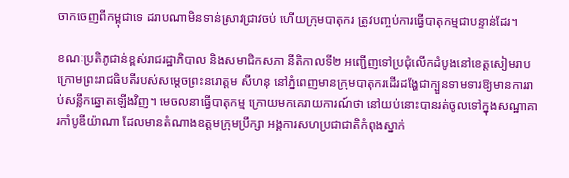ចាកចេញពីកម្ពុជាទេ ដរាបណាមិនទាន់ស្រាវជ្រាវចប់ ហើយក្រុមបាតុករ ត្រូវបញ្ចប់ការធ្វើបាតុកម្មជាបន្ទាន់ដែរ។

ខណៈប្រតិភូជាន់ខ្ពស់រាជរដ្ឋាភិបាល និងសមាជិកសភា នីតិកាលទី២ អញ្ជើញទៅប្រជុំលើកដំបូងនៅខេត្តសៀមរាប ក្រោមព្រះរាជធិបតីរបស់សម្តេចព្រះនរោត្តម សីហនុ នៅភ្នំពេញមានក្រុមបាតុករដើរដង្ហែជាក្បួនទាមទារឱ្យមានការរាប់សន្លឹកឆ្នោតឡើងវិញ។ មេចលនាធ្វើបាតុកម្ម ក្រោយមកគេរាយការណ៍ថា នៅយប់នោះបានរត់ចូលទៅក្នុងសណ្ឋាគារកាំបូឌីយ៉ាណា ដែលមានតំណាងឧត្តមក្រុមប្រឹក្សា អង្គការសហប្រជាជាតិកំពុងស្នាក់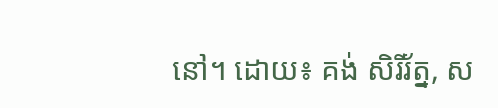នៅ។ ដោយ៖ គង់ សិរីរ័ត្ន, ស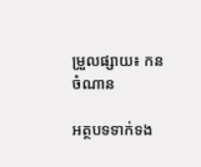ម្រួលផ្សាយ៖ កន ចំណាន

អត្ថបទទាក់ទង